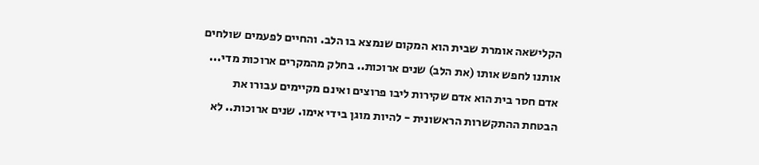הקלישאה אומרת שבית הוא המקום שנמצא בו הלב. והחיים לפעמים שולחים אותנו לחפש אותו (את הלב) שנים ארוכות.. בחלק מהמקרים ארוכות מדי... אדם חסר בית הוא אדם שקירות ליבו פרוצים ואינם מקיימים עבורו את הבטחת ההתקשרות הראשונית - להיות מוגן בידי אימו. שנים ארוכות.. לא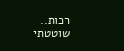רכות.. שוטטתי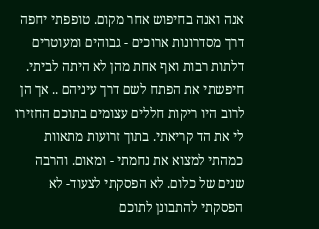אנה ואנה בחיפוש אחר מקום. טופפתי יחפה דרך מסדרונות ארוכים - גבוהים ומעוטרים דלתות רבות ואף אחת מהן לא היתה לביתי. חיפשתי את הפתח לשם דרך עיניהם .. אך הן לרוב היו ריקות חללים עצומים בתוכם החזירו לי את הד קריאתי. בתוך זרועות מתאוות כמהתי למצוא את נחמתי - ומאום. והרבה שנים של כלום. לא הפסקתי לצעוד- לא הפסקתי להתבונן לתוכם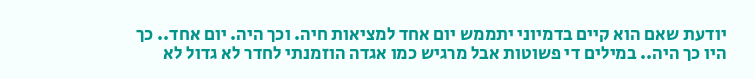יודעת שאם הוא קיים בדמיוני יתממש יום אחד למציאות חיה. וכך היה. יום אחד.. כך היו כך היה.. במילים די פשוטות אבל מרגיש כמו אגדה הוזמנתי לחדר לא גדול לא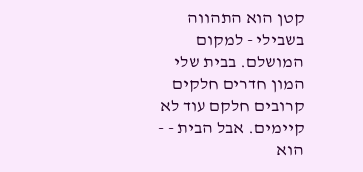קטן הוא התהווה בשבילי - למקום המושלם. בבית שלי המון חדרים חלקים קרובים חלקם עוד לא קיימים. אבל הבית - - הוא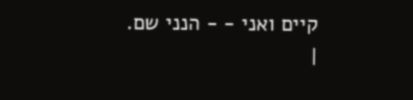קיים ואני - - הנני שם.
|